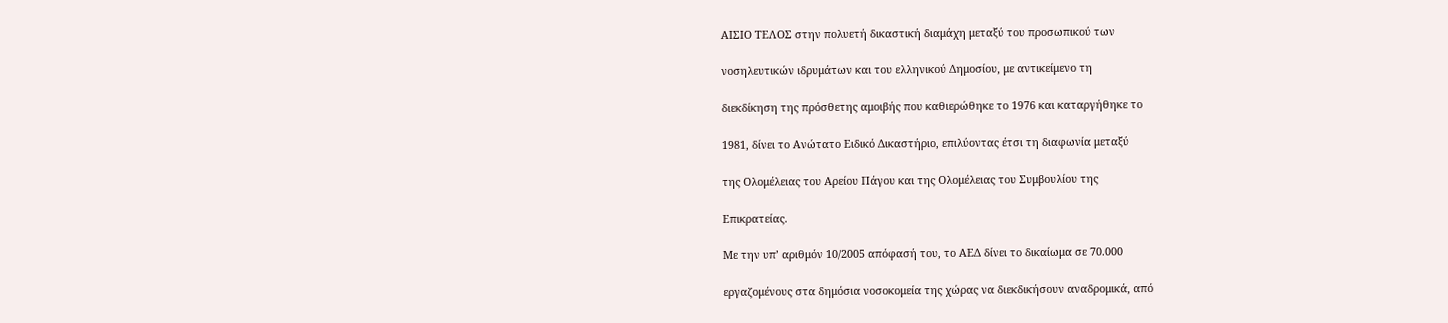ΑΙΣΙΟ ΤΕΛΟΣ στην πολυετή δικαστική διαμάχη μεταξύ του προσωπικού των

νοσηλευτικών ιδρυμάτων και του ελληνικού Δημοσίου, με αντικείμενο τη

διεκδίκηση της πρόσθετης αμοιβής που καθιερώθηκε το 1976 και καταργήθηκε το

1981, δίνει το Ανώτατο Ειδικό Δικαστήριο, επιλύοντας έτσι τη διαφωνία μεταξύ

της Ολομέλειας του Αρείου Πάγου και της Ολομέλειας του Συμβουλίου της

Επικρατείας.

Με την υπ’ αριθμόν 10/2005 απόφασή του, το ΑΕΔ δίνει το δικαίωμα σε 70.000

εργαζομένους στα δημόσια νοσοκομεία της χώρας να διεκδικήσουν αναδρομικά, από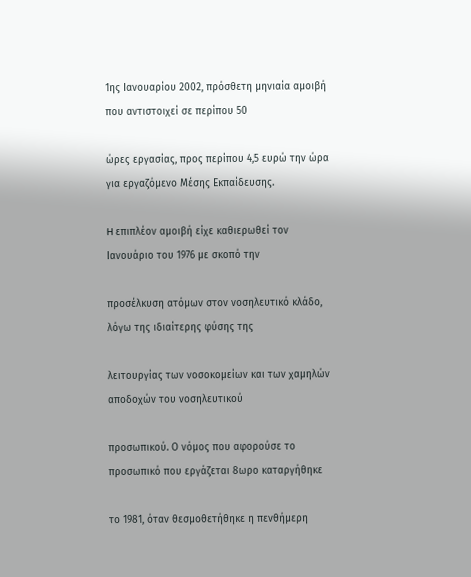1ης Ιανουαρίου 2002, πρόσθετη μηνιαία αμοιβή που αντιστοιχεί σε περίπου 50

ώρες εργασίας, προς περίπου 4,5 ευρώ την ώρα για εργαζόμενο Μέσης Εκπαίδευσης.

H επιπλέον αμοιβή είχε καθιερωθεί τον Ιανουάριο του 1976 με σκοπό την

προσέλκυση ατόμων στον νοσηλευτικό κλάδο, λόγω της ιδιαίτερης φύσης της

λειτουργίας των νοσοκομείων και των χαμηλών αποδοχών του νοσηλευτικού

προσωπικού. Ο νόμος που αφορούσε το προσωπικό που εργάζεται 8ωρο καταργήθηκε

το 1981, όταν θεσμοθετήθηκε η πενθήμερη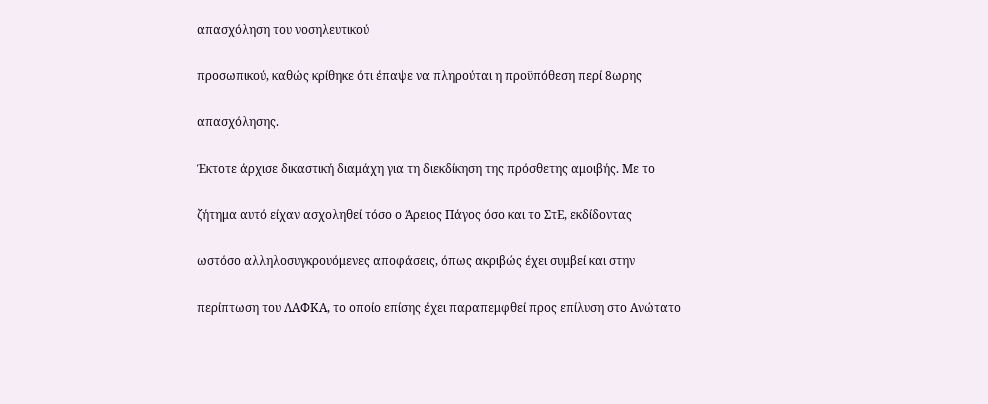απασχόληση του νοσηλευτικού

προσωπικού, καθώς κρίθηκε ότι έπαψε να πληρούται η προϋπόθεση περί 8ωρης

απασχόλησης.

Έκτοτε άρχισε δικαστική διαμάχη για τη διεκδίκηση της πρόσθετης αμοιβής. Με το

ζήτημα αυτό είχαν ασχοληθεί τόσο ο Άρειος Πάγος όσο και το ΣτΕ, εκδίδοντας

ωστόσο αλληλοσυγκρουόμενες αποφάσεις, όπως ακριβώς έχει συμβεί και στην

περίπτωση του ΛΑΦΚΑ, το οποίο επίσης έχει παραπεμφθεί προς επίλυση στο Ανώτατο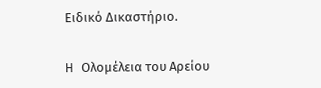Ειδικό Δικαστήριο.

H Ολομέλεια του Αρείου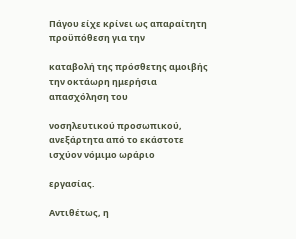Πάγου είχε κρίνει ως απαραίτητη προϋπόθεση για την

καταβολή της πρόσθετης αμοιβής την οκτάωρη ημερήσια απασχόληση του

νοσηλευτικού προσωπικού, ανεξάρτητα από το εκάστοτε ισχύον νόμιμο ωράριο

εργασίας.

Αντιθέτως, η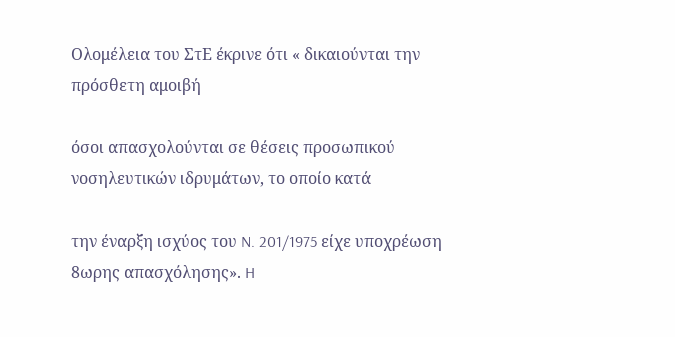Ολομέλεια του ΣτΕ έκρινε ότι « δικαιούνται την πρόσθετη αμοιβή

όσοι απασχολούνται σε θέσεις προσωπικού νοσηλευτικών ιδρυμάτων, το οποίο κατά

την έναρξη ισχύος του N. 201/1975 είχε υποχρέωση 8ωρης απασχόλησης». H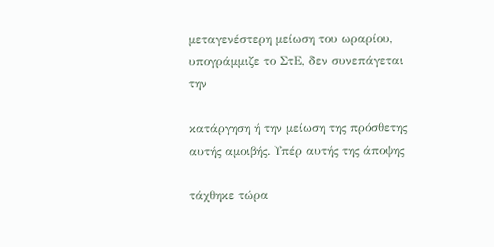μεταγενέστερη μείωση του ωραρίου, υπογράμμιζε το ΣτΕ, δεν συνεπάγεται την

κατάργηση ή την μείωση της πρόσθετης αυτής αμοιβής. Υπέρ αυτής της άποψης

τάχθηκε τώρα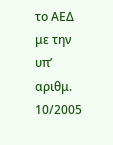το ΑΕΔ με την υπ’ αριθμ. 10/2005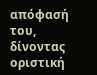απόφασή του, δίνοντας οριστική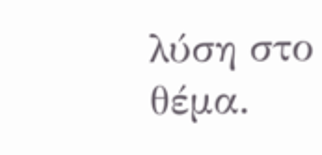λύση στο θέμα.